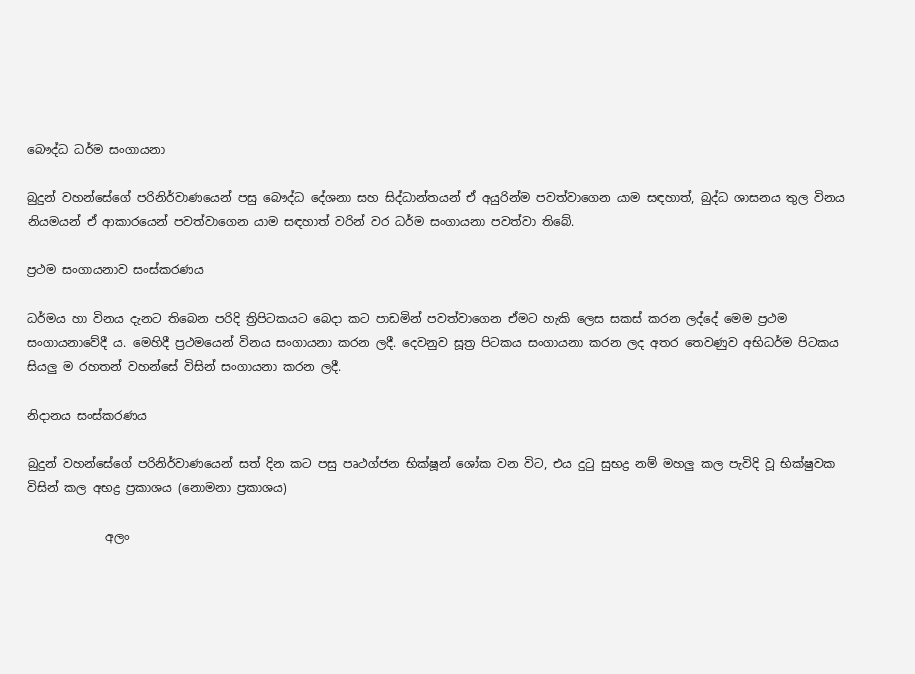බෞද්ධ ධර්ම සංගායනා

බුදුන් වහන්සේගේ පරිනිර්වාණයෙන් පසු බෞද්ධ දේශනා සහ සිද්ධාන්තයන් ඒ අයුරින්ම පවත්වාගෙන යාම සඳහාත්, බුද්ධ ශාසනය තුල විනය නියමයන් ඒ ආකාරයෙන් පවත්වාගෙන යාම සඳහාත් වරින් වර ධර්ම සංගායනා පවත්වා තිබේ.

ප්‍රථම සංගායනාව සංස්කරණය

ධර්මය හා විනය දැනට තිබෙන පරිදි ත්‍රිපිටකයට බෙදා කට පාඩමින් පවත්වාගෙන ඒමට හැකි ලෙස සකස් කරන ලද්දේ මෙම ප්‍රථම සංගායනාවේදී ය. මෙහිදී ප්‍රථමයෙන් විනය සංගායනා කරන ලදී. දෙවනුව සූත්‍ර පිටකය සංගායනා කරන ලද අතර තෙවණුව අභිධර්ම පිටකය සියලු ම රහතන් වහන්සේ විසින් සංගායනා කරන ලදී.

නිදානය සංස්කරණය

බුදුන් වහන්සේගේ පරිනිර්වාණයෙන් සත් දින කට පසු පෘථග්ජන භික්ෂූන් ශෝක වන විට, එය දුටු සුභද්‍ර නම් මහලු කල පැවිදි වූ භික්ෂුවක විසින් කල අභද්‍ර ප්‍රකාශය (නොමනා ප්‍රකාශය)

             අලං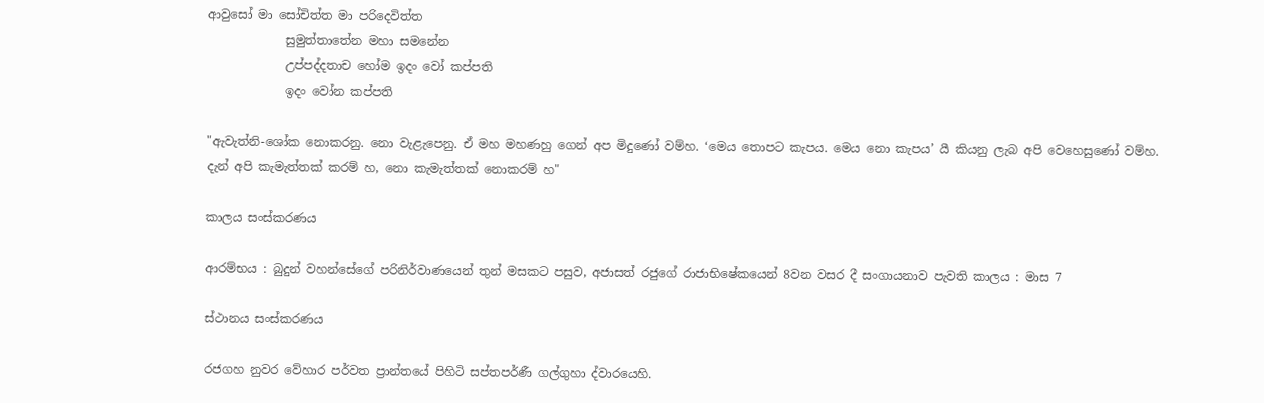ආවුසෝ මා සෝචිත්ත මා පරිදෙවිත්ත
             සුමුත්තාතේන මහා සමනේන
             උප්පද්දතාච හෝම ඉදං වෝ කප්පති
             ඉදං වෝන කප්පති

"ඇවැත්නි-ශෝක නොකරනු. නො වැළැපෙනු. ඒ මහ මහණහු ගෙන් අප මිදුණෝ වම්හ. ‘මෙය තොපට කැපය. මෙය නො කැපය’ යී කියනු ලැබ අපි වෙහෙසුණෝ වම්හ. දැන් අපි කැමැත්තක් කරම් හ, නො කැමැත්තක් නොකරම් හ"

කාලය සංස්කරණය

ආරම්භය : බුදුන් වහන්සේගේ පරිනිර්වාණයෙන් තුන් මසකට පසුව, අජාසත් රජුගේ රාජාභිෂේකයෙන් 8වන වසර දී සංගායනාව පැවති කාලය : මාස 7

ස්ථානය සංස්කරණය

රජගහ නුවර ‍‍වේහාර පර්වත ප්‍රාන්තයේ පිහිටි සප්තපර්ණී ගල්ගුහා ද්වාරයෙහි.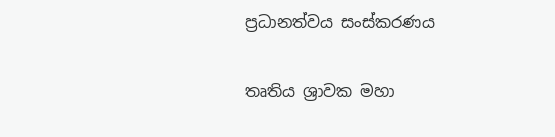ප්‍රධානත්වය සංස්කරණය

තෘතිය ශ්‍රාවක මහා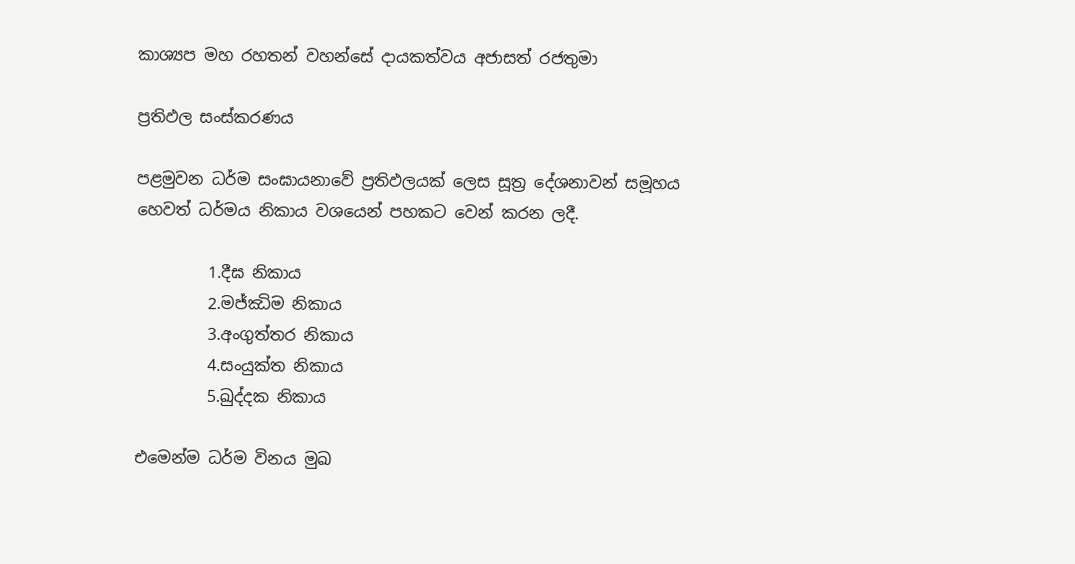කාශ්‍යප මහ රහතන් වහන්සේ දායකත්වය අජාසත් රජතුමා

ප්‍රතිඵල සංස්කරණය

පළමුවන ධර්ම සංඝායනාවේ ප්‍රතිඵලයක් ලෙස සූත්‍ර දේශනාවන් සමූහය හෙවත් ධර්මය නිකාය වශයෙන් පහකට වෙන් කරන ලදී.

         1.දීඝ නිකාය
         2.මජ්ඣිම නිකාය
         3.අංගුත්තර නිකාය
         4.සංයුක්ත නිකාය
         5.ඛුද්දක නිකාය

එමෙන්ම ධර්ම විනය මුඛ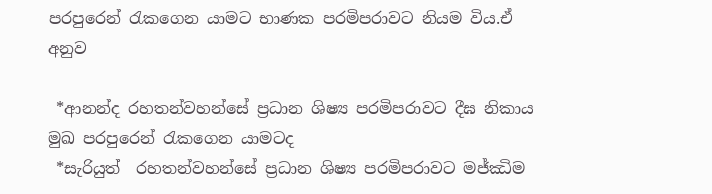පරපුරෙන් රැකගෙන යාමට භාණක පරමිපරාවට නියම විය.ඒ අනුව

 *ආනන්ද රහතන්වහන්සේ ප්‍රධාන ශිෂ්‍ය පරමිපරාවට දීඝ නිකාය මුඛ පරපුරෙන් රැකගෙන යාමටද
 *සැරියුත්  රහතන්වහන්සේ ප්‍රධාන ශිෂ්‍ය පරමිපරාවට මජ්ඣිම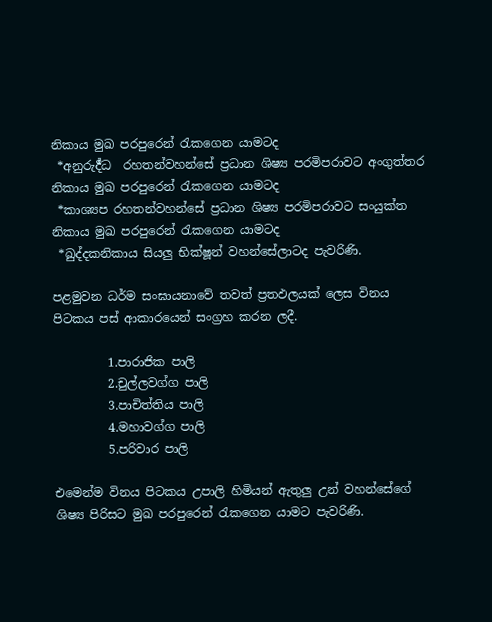නිකාය මුඛ පරපුරෙන් රැකගෙන යාමටද
 *අනුරුර්‍ද්ධ  රහතන්වහන්සේ ප්‍රධාන ශිෂ්‍ය පරමිපරාවට අංගුත්තර නිකාය මුඛ පරපුරෙන් රැකගෙන යාමටද
 *කාශ්‍යප රහතන්වහන්සේ ප්‍රධාන ශිෂ්‍ය පරමිපරාවට සංයුක්ත නිකාය මුඛ පරපුරෙන් රැකගෙන යාමටද
 *ඛුද්දකනිකාය සියලු භික්ෂූන් වහන්සේලාටද පැවරිණි.

පළමුවන ධර්ම සංඝායනාවේ තවත් ප්‍රතඵලයක් ලෙස විනය පිටකය පස් ආකාරයෙන් සංග්‍රහ කරන ලදී.

         1.පාරාජික පාලි
         2.චුල්ලවග්ග පාලි
         3.පාචිත්තිය පාලි
         4.මහාවග්ග පාලි
         5.පරිවාර පාලි

එමෙන්ම විනය පිටකය උපාලි හිමියන් ඇතුලු උන් වහන්සේගේ ශිෂ්‍ය පිරිසට මුඛ පරපුරෙන් රැකගෙන යාමට පැවරිණි.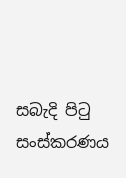සබැදි පිටු සංස්කරණය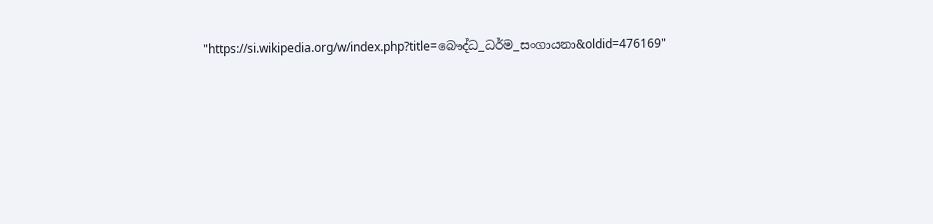"https://si.wikipedia.org/w/index.php?title=බෞද්ධ_ධර්ම_සංගායනා&oldid=476169"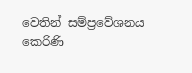වෙතින් සම්ප්‍රවේශනය කෙරිණි